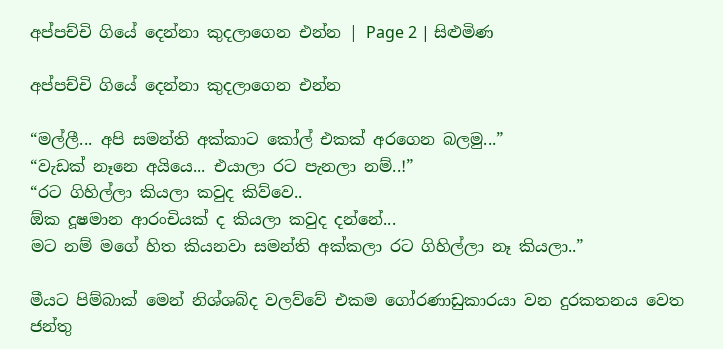අප්පච්චි ගියේ දෙන්නා කුදලාගෙන එන්න | Page 2 | සිළුමිණ

අප්පච්චි ගියේ දෙන්නා කුදලාගෙන එන්න

“මල්ලී... අපි සමන්ති අක්කාට කෝල් එකක් අරගෙන බලමු...”
“වැඩක් නෑනෙ අයියෙ... එයාලා රට පැනලා නම්..!”
“රට ගිහිල්ලා කියලා කවුද කිව්වෙ..
ඕක දූෂමාන ආරංචියක් ද කියලා කවුද දන්නේ...
මට නම් මගේ හිත කියනවා සමන්ති අක්කලා රට ගිහිල්ලා නෑ කියලා..”

මීයට පිම්බාක් මෙන් නිශ්ශබ්ද වලව්වේ එකම ගෝරණාඩුකාරයා වන දුරකතනය වෙත ජන්තු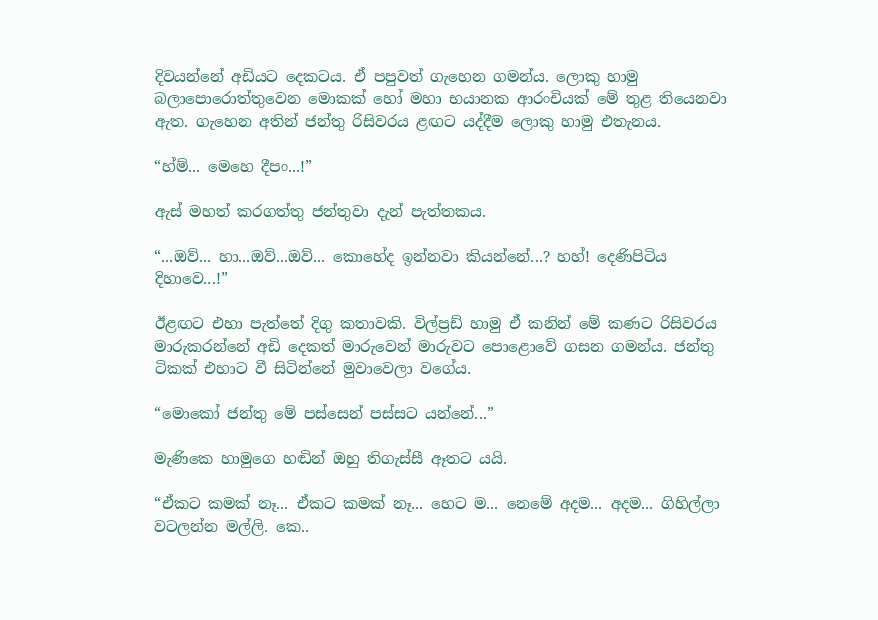දිවයන්නේ අඩියට දෙකටය. ඒ පපුවත් ගැහෙන ගමන්ය. ලොකු හාමු බලාපොරොත්තුවෙන මොකක් හෝ මහා භයානක ආරංචියක් මේ තුළ තියෙනවා ඇත. ගැහෙන අතින් ජන්තු රිසිවරය ළඟට යද්දීම ලොකු හාමු එතැනය.

“හ්ම්... මෙහෙ දීපං...!”

ඇස් මහත් කරගත්තු ජන්තුවා දැන් පැත්තකය.

“...ඔව්... හා...ඔව්...ඔව්... කොහේද ඉන්නවා කියන්නේ...? හහ්! දෙණිපිටිය දිහාවෙ...!”

ඊළඟට එහා පැත්තේ දිගු කතාවකි. විල්ප්‍රඩ් හාමු ඒ කනින් මේ කණට රිසිවරය මාරුකරන්නේ අඩි දෙකත් මාරුවෙන් මාරුවට පොළොවේ ගසන ගමන්ය. ජන්තු ටිකක් එහාට වී සිටින්නේ මුවාවෙලා වගේය.

“මොකෝ ජන්තු මේ පස්සෙන් පස්සට යන්නේ...”

මැණිකෙ හාමුගෙ හඬින් ඔහු තිගැස්සී ඈතට යයි.

“ඒකට කමක් නෑ... ඒකට කමක් නෑ... හෙට ම... නෙමේ අදම... අදම... ගිහිල්ලා වටලන්න මල්ලි. කෙ..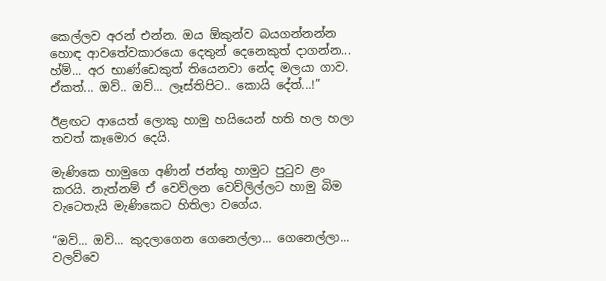කෙල්ලව අරන් එන්න. ඔය ඕකුන්ව බයගන්නන්න හොඳ ආවතේවකාරයො දෙතුන් දෙනෙකුත් දාගන්න... හ්ම්... අර භාණ්ඩෙකුත් තියෙනවා නේද මලයා ගාව. ඒකත්... ඔව්.. ඔව්... ලෑස්තිපිට.. කොයි දේත්...!”

ඊළඟට ආයෙත් ලොකු හාමු හයියෙන් හති හල හලා තවත් කෑමොර දෙයි.

මැණිකෙ හාමුගෙ අණින් ජන්තු හාමුට පුටුව ළං කරයි. නැත්නම් ඒ වෙව්ලන වෙව්ලිල්ලට හාමු බිම වැටෙතැයි මැණිකෙට හිතිලා වගේය.

“ඔව්... ඔව්... කුදලාගෙන ගෙනෙල්ලා... ගෙනෙල්ලා... වලව්වෙ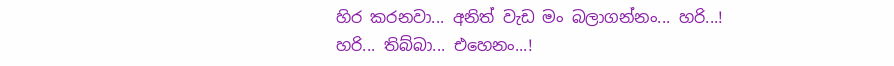හිර කරනවා... අනිත් වැඩ මං බලාගන්නං... හරි...! හරි... තිබ්බා... එහෙනං...!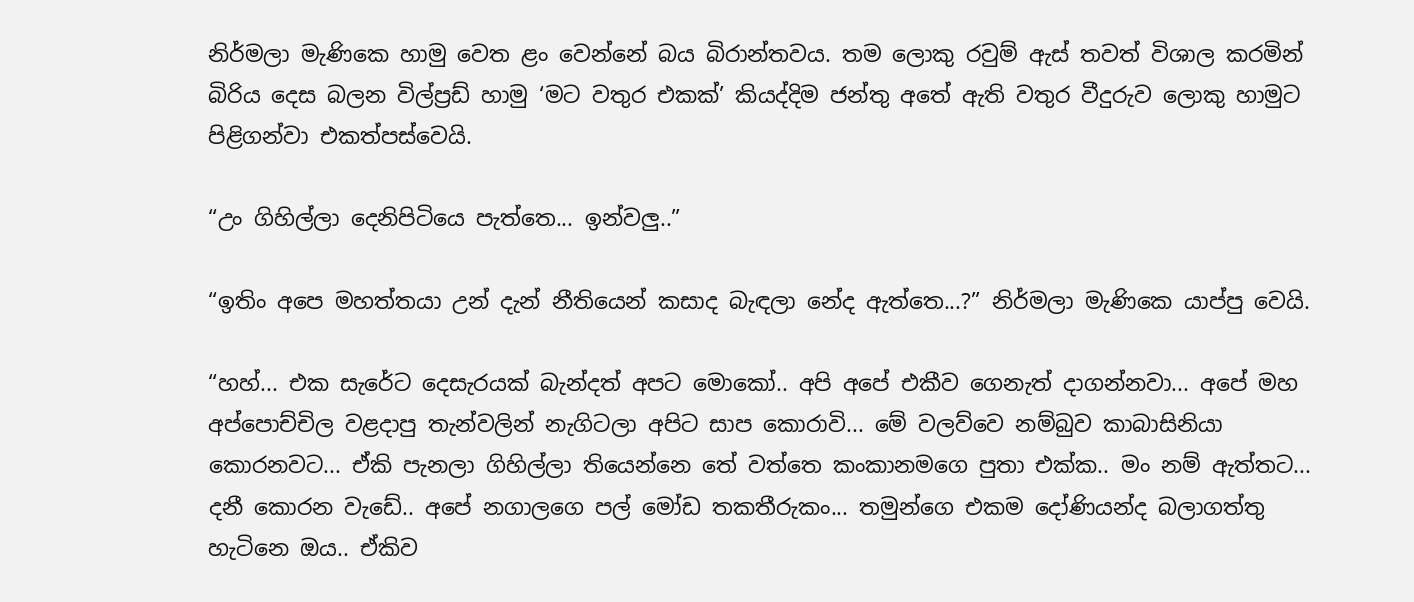නිර්මලා මැණිකෙ හාමු වෙත ළං වෙන්නේ බය බිරාන්තවය. තම ලොකු රවුම් ඇස් තවත් විශාල කරමින් බිරිය දෙස බලන විල්ප්‍රඩ් හාමු ‘මට වතුර එකක්’ කියද්දිම ජන්තු අතේ ඇති වතුර වීදුරුව ලොකු හාමුට පිළිගන්වා එකත්පස්වෙයි.

“උං ගිහිල්ලා දෙනිපිටියෙ පැත්තෙ... ඉන්වලු..”

“ඉතිං අපෙ මහත්තයා උන් දැන් නීතියෙන් කසාද බැඳලා නේද ඇත්තෙ...?” නිර්මලා මැණිකෙ යාප්පු වෙයි.

“හහ්... එක සැරේට දෙසැරයක් බැන්දත් අපට මොකෝ.. අපි අපේ එකීව ගෙනැත් දාගන්නවා... අපේ මහ අප්පොච්චිල වළදාපු තැන්වලින් නැගිටලා අපිට සාප කොරාවි... මේ වලව්වෙ නම්බුව කාබාසිනියා කොරනවට... ඒකි පැනලා ගිහිල්ලා තියෙන්නෙ තේ වත්තෙ කංකානමගෙ පුතා එක්ක.. මං නම් ඇත්තට... දනී කොරන වැඩේ.. අපේ නගාලගෙ පල් මෝඩ තකතීරුකං... තමුන්ගෙ එකම දෝණියන්ද බලාගත්තු හැටිනෙ ඔය.. ඒකිව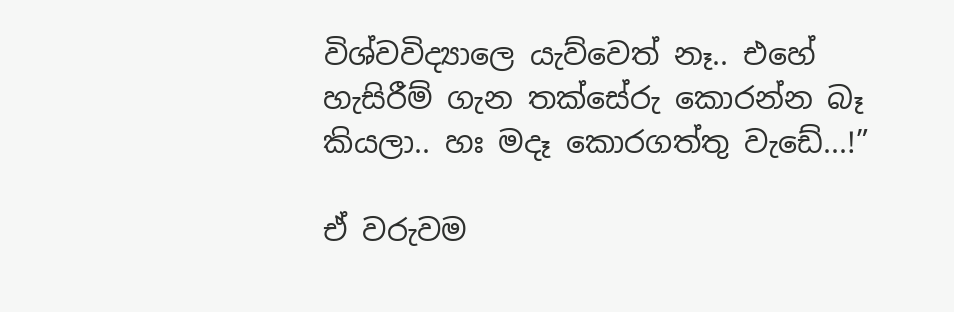විශ්වවිද්‍යාලෙ යැව්වෙත් නෑ.. එහේ හැසිරීම් ගැන තක්සේරු ‍කොරන්න බෑ කියලා.. හඃ මදෑ කොරගත්තු වැඩේ...!”

ඒ වරුවම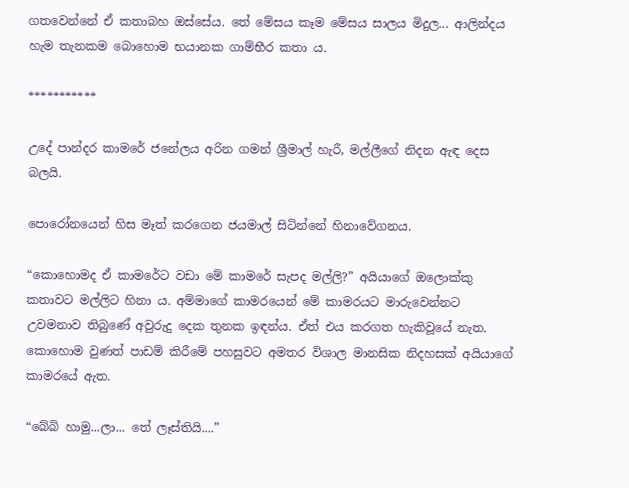ගතවෙන්නේ ඒ කතාබහ ඔස්සේය. තේ මේසය කෑම මේසය සාලය මිදුල... ආලින්දය හැම තැනකම බොහොම භයානක ගාම්භීර කතා ය.

***********

උදේ පාන්දර කාමරේ ජනේලය අරින ගමන් ශ්‍රීමාල් හැරී, මල්ලීගේ නිදන ඇඳ දෙස බලයි.

පොරෝනයෙන් හිස මෑත් කරගෙන ජයමාල් සිටින්නේ හිනාවේගනය.

“කොහොමද ඒ කාමරේට වඩා මේ කාමරේ සැපද මල්ලි?” අයියාගේ ඔලොක්කු කතාවට මල්ලිට හිනා ය. අම්මාගේ කාමරයෙන් මේ කාමරයට මාරුවෙන්නට උවමනාව තිබුණේ අවුරුදු දෙක තුනක ඉඳන්ය. ඒත් එය කරගත හැකිවූයේ නැත. කොහොම වුණත් පාඩම් කිරීමේ පහසුවට අමතර විශාල මානසික නිදහසක් අයියාගේ කාමරයේ ඇත.

“බේබි හාමු...ලා... තේ ලෑස්තියි....”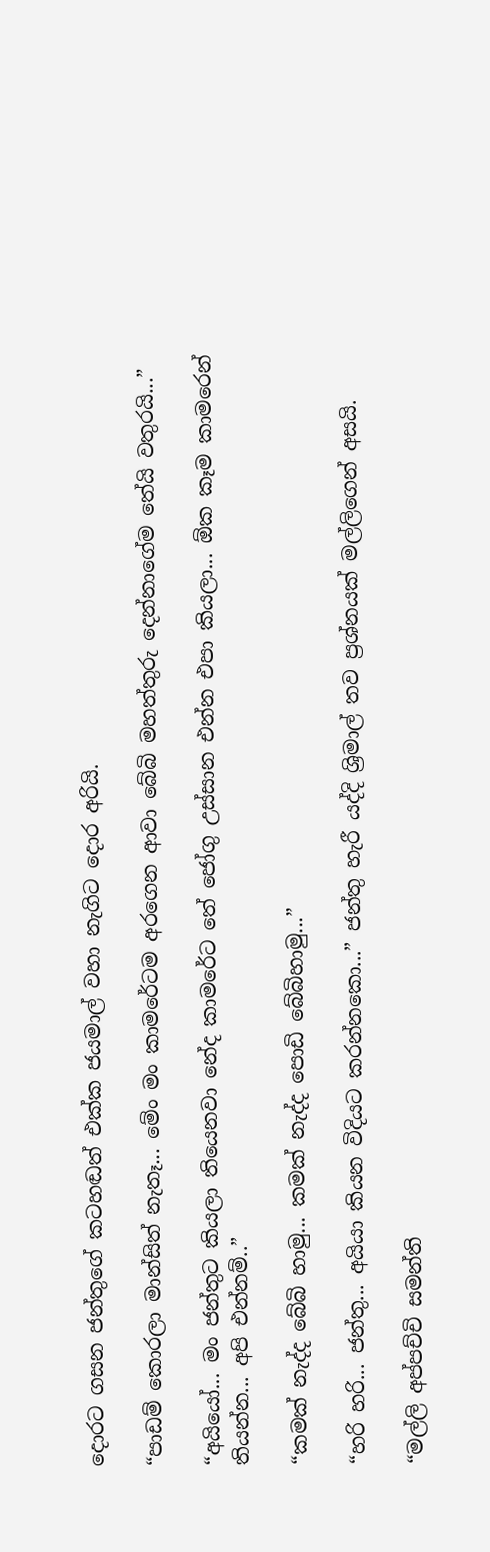දොරට ගසන ජන්තුගේ කටහඬත් එක්ක ජයමාල් වහා නැගිට දොර අරියි.

“පාඩම් කොරලා මාන්සිත් නැතෑ... මේං මං කාමරේටම අරගෙන ආවා බේබි මහත්තුරු දෙන්නාගේම තේයි වතුරයි...”

“අයියෝ... මං ජන්තුට කියලා තියෙනවා නේද කාමරේට තේ ජෝගු උස්සාන එන්න එපා කියලා... ඕක කෑම කාමරෙන් තියන්න... අපි එන්නම්..”

“කමක් නැද්ද බේබි හාමු... කමක් නැද්ද පොඩි බේබිහාමු...”

“හරි හරි... ජන්තු... අයියා කියන විදියට කරන්නකො...” ජන්තු හැරී යද්දි ශ්‍රිමාල් තව ප්‍රශ්නයක් මල්ලිගෙන් අසයි.

“මල්ලි අප්පච්චි සමන්ති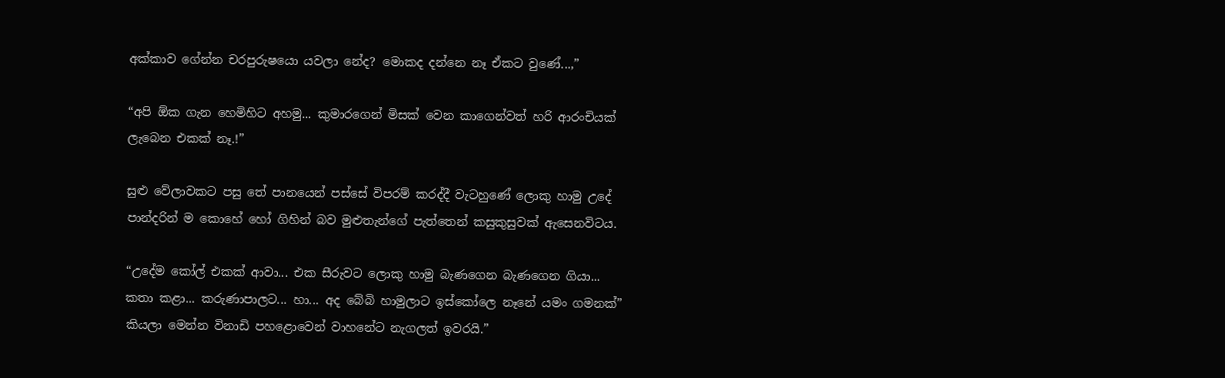අක්කාව ගේන්න චරපුරුෂයො යවලා නේද? මොකද දන්නෙ නෑ ඒකට වුණේ...,”

“අපි ඕක ගැන හෙමිහිට අහමු... කුමාරගෙන් මිසක් වෙන කාගෙන්වත් හරි ආරංචියක් ලැබෙන එකක් නෑ.!”

සුළු වේලාවකට පසු තේ පානයෙන් පස්සේ විපරම් කරද්දී වැටහුණේ ලොකු හාමු උදේ පාන්දරින් ම කොහේ හෝ ගිහින් බව මුළුතැන්ගේ පැත්තෙන් කසුකුසුවක් ඇසෙනවිටය.

“උදේම කෝල් එකක් ආවා... එක සීරුවට ලොකු හාමු බැණගෙන බැණගෙන ගියා... කතා කළා... කරුණාපාලට... හා... අද බේබි හාමුලාට ඉස්කෝලෙ නෑනේ යමං ගමනක්” කියලා මෙන්න විනාඩි පහළොවෙන් වා‍හනේට නැගලත් ඉවරයි.”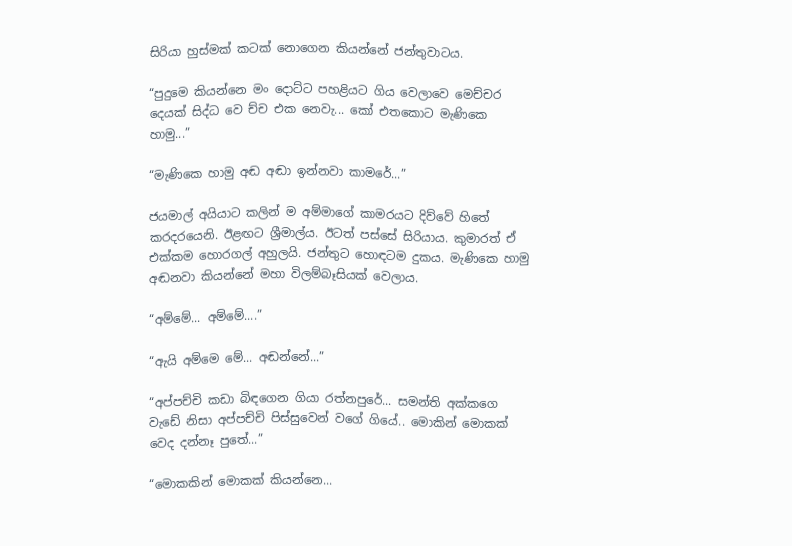සිරියා හුස්මක් කටක් නොගෙන කියන්නේ ජන්තුවාටය.

“පුදුමෙ කියන්නෙ මං දොට්ට පහළියට ගිය වෙලාවෙ මෙච්චර දෙයක් සිද්ධ වෙ ච්ච එක නෙවැ... කෝ එතකොට මැණිකෙ හාමු...”

“මැණිකෙ හාමු අඬ අඬා ඉන්නවා කාමරේ...”

ජයමාල් අයියාට කලින් ම අම්මාගේ කාමරයට දිව්වේ හිතේ කරදරයෙනි. ඊළඟට ශ්‍රීමාල්ය. ඊටත් පස්සේ සිරියාය. කුමාරත් ඒ එක්කම හොරගල් අහුලයි. ජන්තුට හොඳටම දුකය. මැණිකෙ හාමු අඬනවා කියන්නේ මහා විලම්බෑසියක් වෙලාය.

“අම්මේ... අම්මේ....”

“ඇයි අම්මෙ මේ... අඬන්නේ...”

“අප්පච්චි කඩා බිඳ‍‍ගෙන ගියා රත්නපුරේ... සමන්ති අක්කගෙ වැඩේ නිසා අප්පච්චි පිස්සුවෙන් වගේ ගියේ.. මොකින් මොකක් වෙද දන්නෑ පුතේ...”

“මොකකින් මොකක් කියන්නෙ...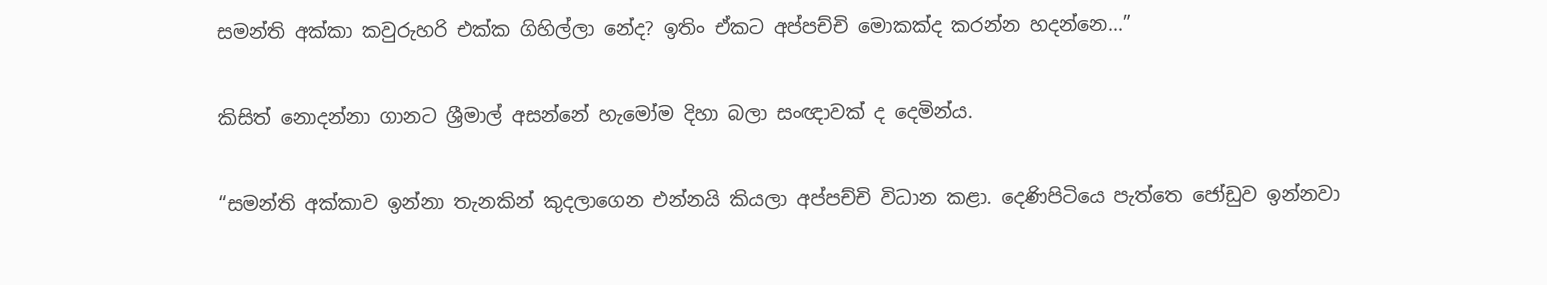සමන්ති අක්කා කවුරුහරි එක්ක ගිහිල්ලා නේද? ඉතිං ඒකට අප්පච්චි මොකක්ද කරන්න හදන්නෙ...”

කිසිත් නොදන්නා ගානට ශ්‍රීමාල් අසන්නේ හැමෝම දිහා බලා සංඥාවක් ද දෙමින්ය.

“සමන්ති අක්කාව ඉන්නා තැනකින් කුදලාගෙන එන්නයි කියලා අප්පච්චි විධාන කළා. දෙණිපිටියෙ පැත්තෙ ජෝඩුව ඉන්නවා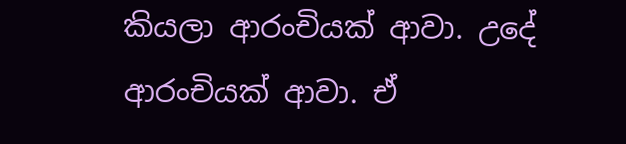කියලා ආරංචියක් ආවා. උදේ ආරංචියක් ආවා. ඒ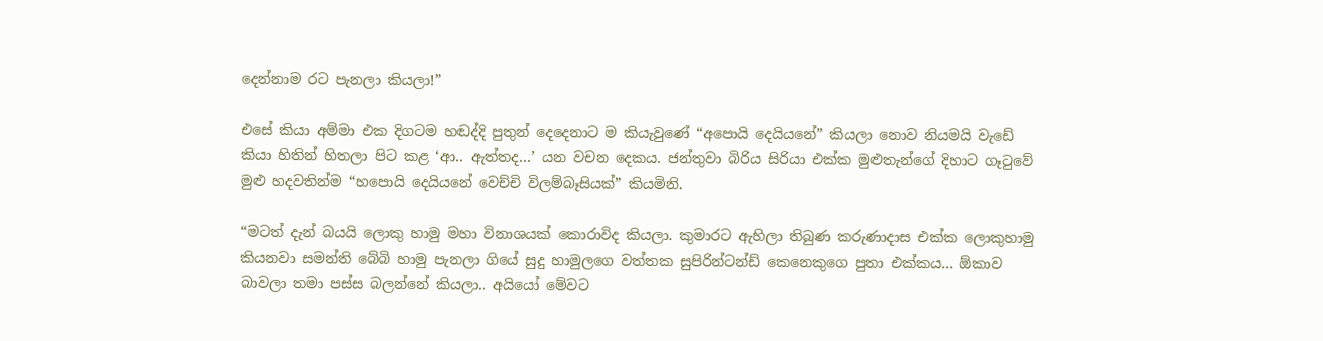දෙන්නාම රට පැනලා කියලා!”

එසේ කියා අම්මා එක දිගටම හඬද්දි පුතුන් දෙදෙනාට ම කියැවුණේ “අපොයි දෙයියනේ” කියලා නොව නියමයි වැඩේ කියා හිතින් හිතලා පිට කළ ‘ආ.. ඇත්තද...’ යන වචන දෙකය. ජන්තුවා බිරිය සිරියා එක්ක මුළුතැන්ගේ දිහාට ගෑටුවේ මුළු හදවතින්ම “හපොයි දෙයියනේ වෙච්චි විලම්බෑසියක්” කියමිනි.

“මටත් දැන් බයයි ලොකු හාමු ‍මහා විනාශයක් කොරාවිද කියලා. කුමාරට ඇහිලා තිබුණ කරුණාදාස එක්ක ලොකුහාමු කියනවා සමන්ති බේබි හාමු පැනලා ගියේ සුදු හාමුලගෙ වත්තක සුපිරින්ටන්ඩ් කෙනෙකුගෙ පුතා එක්කය... ඕකාව බාවලා තමා පස්ස බලන්නේ කියලා.. අයියෝ මේවට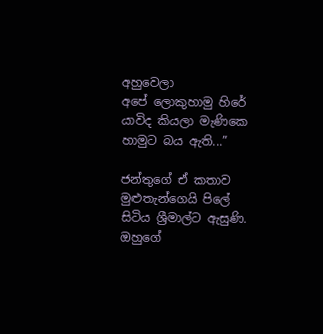අහුවෙලා අපේ ‍ලොකුහාමු හිරේ යාවිද කියලා මැණිකෙ හාමුට බය ඇති...”

ජන්තුගේ ඒ කතාව මුළුතැන්ගෙයි පිලේ සිටිය ශ්‍රීමාල්ට ඇසුණි. ඔහුගේ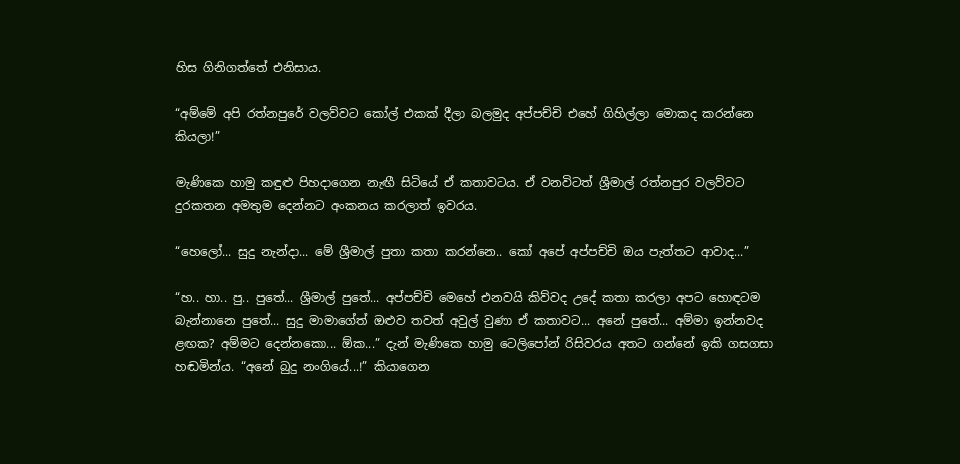හිස ගිනිගත්තේ එනිසාය.

“අම්මේ අපි රත්නපුරේ වලව්වට කෝල් එකක් දීලා බලමුද අප්පච්චි එහේ ගිහිල්ලා මොකද කරන්නෙ කියලා!”

මැණිකෙ හාමු කඳුළු පිහදාගෙන නැඟී සිටියේ ඒ කතාවටය. ඒ වනවිටත් ශ්‍රීමාල් රත්නපුර වලව්වට දුරකතන අමතුම දෙන්නට අංකනය කරලාත් ඉවරය.

“හෙලෝ... සුදු නැන්දා... මේ ශ්‍රීමාල් පුතා කතා කරන්නෙ.. කෝ අපේ අප්පච්චි ඔය පැත්තට ආවාද...”

“හ.. හා.. පු.. පුතේ... ශ්‍රීමාල් පුතේ... අප්පච්චි මෙහේ එනවයි කිව්වද උදේ කතා කරලා අපට හොඳටම බැන්නානෙ පුතේ... සුදු මාමාගේත් ඔළුව තවත් අවුල් වුණා ඒ කතාවට... අනේ පුතේ... අම්මා ඉන්නවද ළඟක? අම්මට දෙන්නකො... ඕක...” දැන් මැණිකෙ හාමු ටෙලිපෝන් රිසිවරය අතට ගන්නේ ඉකි ගසගසා හඬමින්ය. “අනේ බුදු නංගියේ...!” කියාගෙන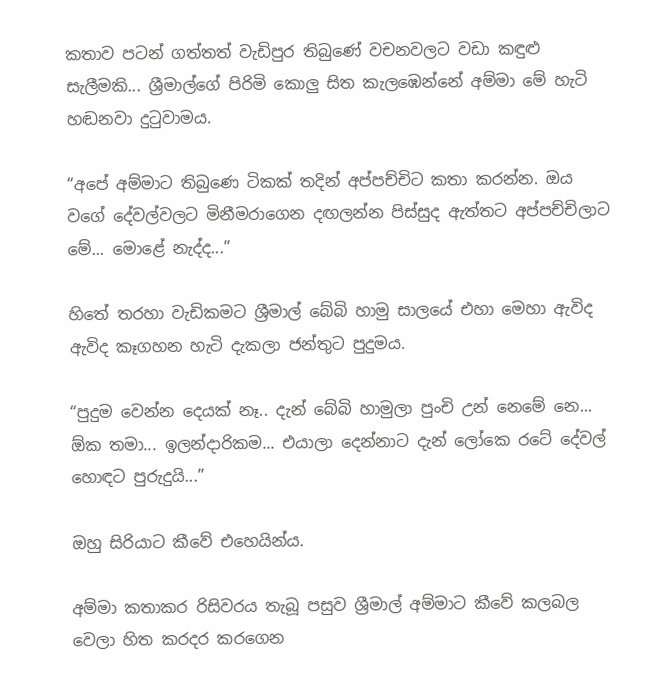කතාව පටන් ගත්තත් වැඩිපුර තිබුණේ වචනවලට වඩා කඳුළු සැලීමකි... ශ්‍රීමාල්ගේ පිරිමි කොලු සිත කැලඹෙන්නේ අම්මා මේ හැටි හඬනවා දුටුවාමය.

“අපේ අම්මාට තිබුණෙ ටිකක් තදින් අප්පච්චිට කතා කරන්න. ඔය වගේ දේවල්වලට මිනීමරාගෙන දඟලන්න පිස්සුද ඇත්තට අප්පච්චිලාට මේ... මොළේ නැද්ද...”

හිතේ තරහා වැඩිකමට ශ්‍රීමාල් බේබි හාමු සාලයේ එහා මෙහා ඇවිද ඇවිද කෑගහන හැටි දැකලා ජන්තුට පුදුමය.

“පුදුම වෙන්න දෙයක් නෑ.. දැන් බේබි හාමුලා පුංචි උන් නෙමේ නෙ... ඕක තමා... ඉලන්දාරිකම... එයාලා දෙන්නාට දැන් ලෝකෙ රටේ දේවල් හොඳට පුරුදුයි...”

ඔහු සිරියාට කීවේ එහෙයින්ය.

අම්මා කතාකර රිසිවරය තැබූ පසුව ශ්‍රීමාල් අම්මාට කීවේ කලබල වෙලා හිත කරදර කරගෙන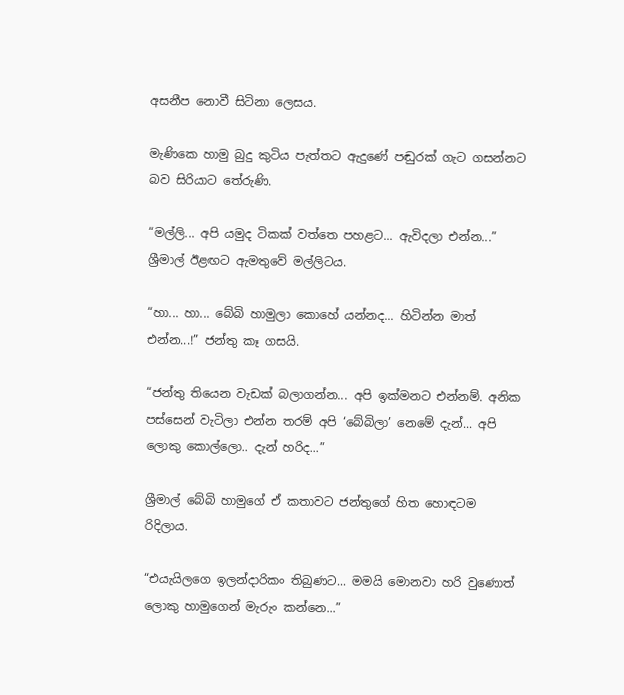අසනීප නොවී සිටිනා ලෙසය.

මැණිකෙ හාමු බුදු කුටිය පැත්තට ඇදුණේ පඬුරක් ගැට ගසන්නට බව සිරියාට තේරුණි.

“මල්ලි... අපි යමුද ටිකක් වත්තෙ පහළට... ඇවිදලා එන්න...” ශ්‍රීමාල් ඊළඟට ඇමතුවේ මල්ලිටය.

“හා... හා... බේබි හාමුලා කොහේ යන්නද... හිටින්න මාත් එන්න...!” ජන්තු කෑ ගසයි.

“ජන්තු තියෙන වැඩක් බලාගන්න... අපි ඉක්මනට එන්නම්. අනික පස්සෙන් වැටිලා එන්න තරම් අපි ‘බේබිලා’ නෙමේ දැන්... අපි ලොකු කොල්ලො.. දැන් හරිද...”

ශ්‍රීමාල් බේබි හාමුගේ ඒ කතාවට ජන්තුගේ හිත හොඳටම රිදිලාය.

“එයැයිලගෙ ඉලන්දාරිකං තිබුණට... මමයි මොනවා හරි වුණොත් ලොකු හාමුගෙන් මැරුං කන්නෙ...”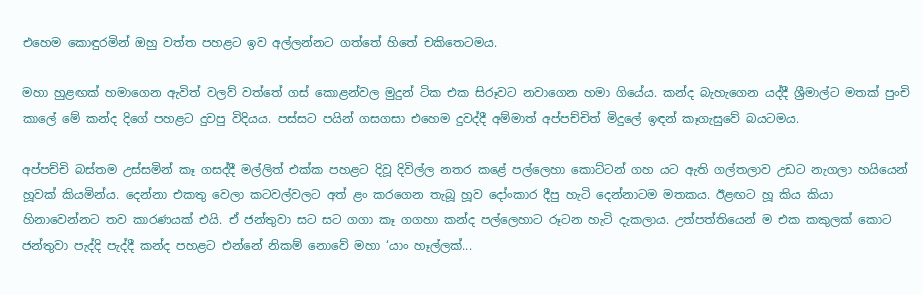එහෙම කොඳුරමින් ඔහු වත්ත පහළට ඉව අල්ලන්නට ගත්තේ හිතේ චකිතෙටමය.

මහා හුළඟක් හමාගෙන ඇවිත් වලව් වත්තේ ගස් කොළන්වල මුදුන් ටික එක සිරූවට නවාගෙන හමා ගියේය. කන්ද බැහැගෙන යද්දී ශ්‍රීමාල්ට මතක් පුංචි කාලේ මේ කන්ද දිගේ පහළට දුවපු විදියය. පස්සට පයින් ගසගසා එහෙම දුවද්දී අම්මාත් අප්පච්චිත් මිදුලේ ඉඳන් කෑගැසුවේ බයටමය.

අප්පච්චි බස්තම උස්සමින් කෑ ගසද්දී මල්ලිත් එක්ක පහළට දිවූ දිවිල්ල නතර කළේ පල්ලෙහා කොට්ටන් ගහ යට ඇති ගල්තලාව උඩට නැගලා හයියෙන් හූවක් කියමින්ය. දෙන්නා එකතු වෙලා කටවල්වලට අත් ළං කරගෙන තැබූ හූව දෝංකාර දීපු හැටි දෙන්නාටම මතකය. ඊළඟට හූ කිය කියා හිනාවෙන්නට තව කාරණයක් එයි. ඒ ජන්තුවා සට සට ගගා කෑ ගගහා කන්ද පල්ලෙහාට රූටන හැටි දැකලාය. උත්පත්තියෙන් ම එක කකුලක් කොට ජන්තුවා පැද්දි පැද්දී කන්ද පහළට එන්නේ නිකම් නොවේ මහා ‘යාං හෑල්ලක්...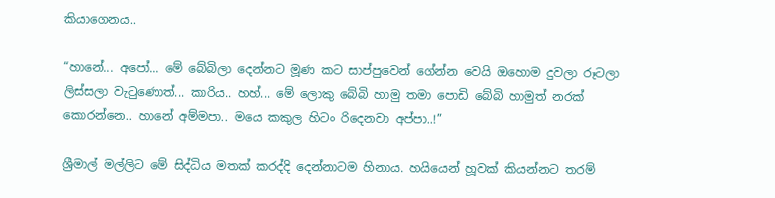කියාගෙනය..

“හානේ... අපෝ... මේ බේබිලා දෙන්නට මූණ කට සාප්පුවෙන් ගේන්න වෙයි ඔහොම දුවලා රූටලා ලිස්සලා වැටුණොත්... කාරිය.. හහ්... මේ ලොකු බේබි හාමු තමා පොඩි බේබි හාමුත් නරක් කොරන්නෙ.. හානේ අම්මපා.. මයෙ කකුල හිටං රිදෙනවා අප්පා..!”

ශ්‍රීමාල් මල්ලිට මේ සිද්ධිය මතක් කරද්දි දෙන්නාටම හිනාය. හයියෙන් හූවක් කියන්නට තරම්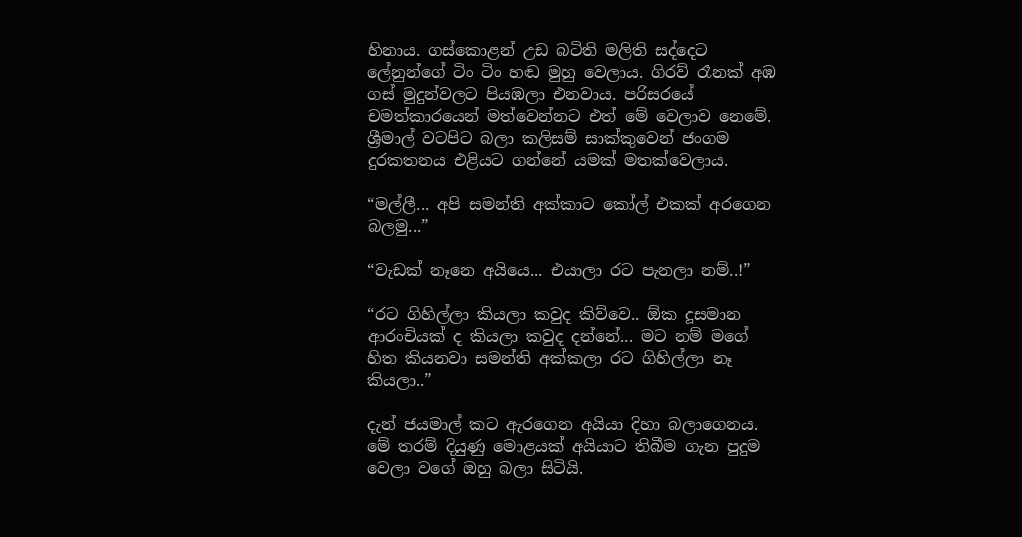හිනාය. ගස්කොළන් උඩ බටිති මලිති සද්දෙට ලේනුන්ගේ ටිං ටිං හඬ මුහු වෙලාය. ගිරව් රෑනක් අඹ ගස් මුදුන්වලට පියඹලා එනවාය. පරිසරයේ චමත්කාරයෙන් මත්වෙන්නට එත් මේ වෙලාව නෙමේ. ශ්‍රීමාල් වටපිට බලා කලිසම් සාක්කුවෙන් ජංගම දුරකතනය එළියට ගන්නේ යමක් මතක්වෙලාය.

“මල්ලී... අපි සමන්ති අක්කාට කෝල් එකක් අරගෙන බලමු...”

“වැඩක් නෑනෙ අයියෙ... එයාලා රට පැනලා නම්..!”

“රට ගිහිල්ලා කියලා කවුද කිව්වෙ.. ඕක දූසමාන ආරංචියක් ද කියලා කවුද දන්නේ... මට නම් මගේ හිත කියනවා සමන්ති අක්කලා රට ගිහිල්ලා නෑ කියලා..”

දැන් ජයමාල් කට ඇරගෙන අයියා දිහා බලාගෙනය. මේ තරම් දියුණු මොළයක් අයියාට තිබීම ගැන පුදුම වෙලා වගේ ඔහු බලා සිටියි.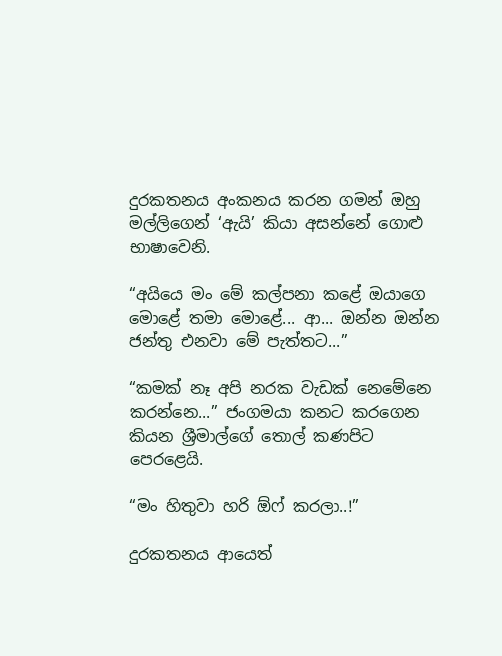දුරකතනය අංකනය කරන ගමන් ඔහු මල්ලිගෙන් ‘ඇයි’ කියා අසන්නේ ගොළු භාෂාවෙනි.

“අයියෙ මං මේ කල්පනා කළේ ඔයාගෙ මොළේ තමා මොළේ... ආ... ඔන්න ඔන්න ජන්තු එනවා මේ පැත්තට...”

“කමක් නෑ අපි නරක වැඩක් නෙමේනෙ කරන්නෙ...” ජංගමයා කනට කරගෙන කියන ශ්‍රීමාල්ගේ තොල් කණපිට පෙරළෙයි.

“මං හිතුවා හරි ඕෆ් කරලා..!”

දුරකතනය ආයෙත්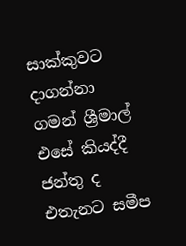සාක්කුවට දාගන්නා ගමන් ශ්‍රීමාල් එසේ කියද්දී ජන්තු ද එතැනට සමීප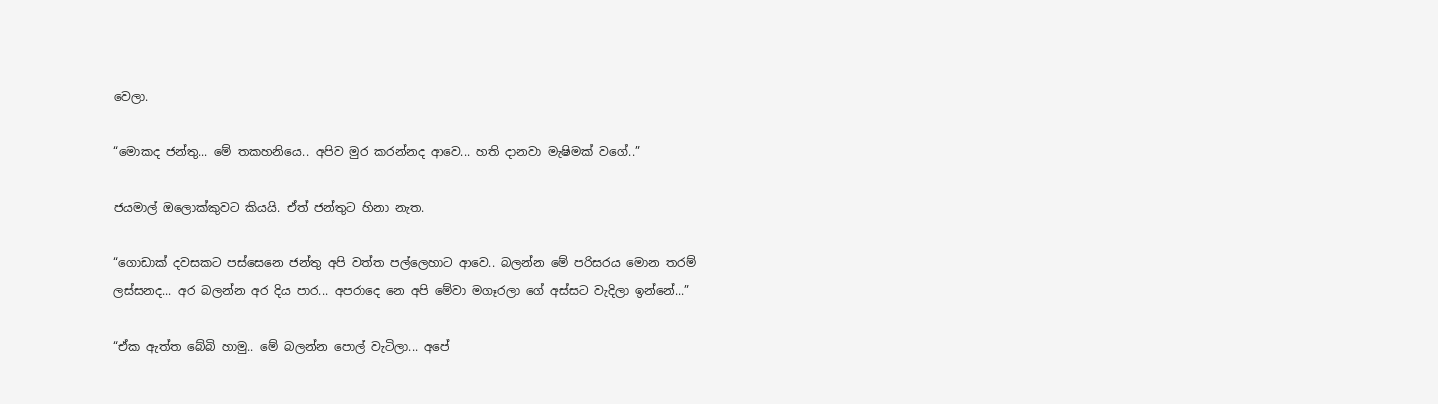වෙලා.

“මොකද ජන්තු... මේ තකහනියෙ.. අපිව මුර කරන්නද ආවෙ... හති දානවා මැෂිමක් වගේ..”

ජයමාල් ඔලොක්කුවට කියයි. ඒත් ජන්තුට හිනා නැත.

“ගොඩාක් දවසකට පස්සෙනෙ ජන්තු අපි වත්ත පල්ලෙහාට ආවෙ.. බලන්න මේ පරිසරය මොන තරම් ලස්සනද... අර බලන්න අර දිය පාර... අපරාදෙ නෙ අපි මේවා මගෑරලා ගේ අස්සට වැදිලා ඉන්නේ...”

“ඒක ඇත්ත බේබි හාමු.. මේ බලන්න පොල් වැටිලා... අපේ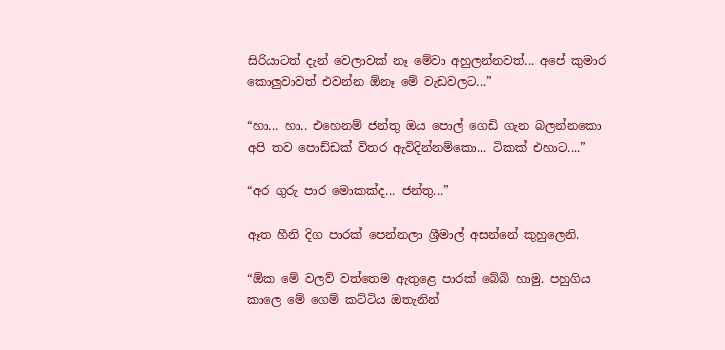සිරියාටත් දැන් වෙලාවක් නෑ මේවා අහුලන්නවත්... අපේ කුමාර කොලුවාවත් එවන්න ‍ඕනෑ මේ වැඩවලට...”

“හා... හා.. එහෙනම් ජන්තු ඔය පොල් ගෙඩි ගැන බලන්නකො අපි තව පොඩ්ඩක් විතර ඇවිදින්නම්කො... ටිකක් එහාට....”

“අර ගුරු පාර මොකක්ද... ජන්තු...”

ඈත හීනි දිග පාරක් පෙන්නලා ශ්‍රීමාල් අසන්නේ කුහුලෙනි.

“ඕක මේ වලව් වත්තෙම ඇතුළෙ පාරක් බේබි හාමු. පහුගිය කාලෙ මේ ග‍ෙම් කට්ටිය ඔතැනින්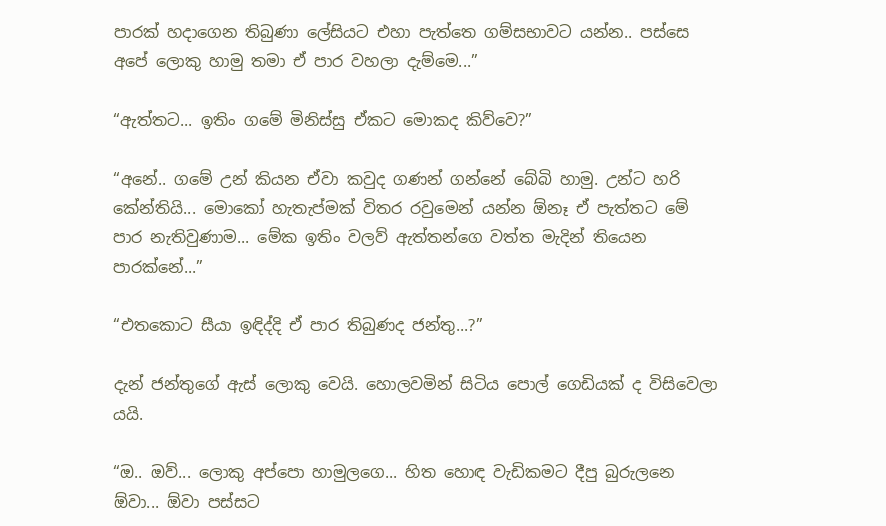පාරක් හදාගෙන තිබුණා ලේසියට එහා පැත්තෙ ගම්සභාවට යන්න.. පස්සෙ අපේ ලොකු හාමු තමා ඒ පාර වහලා දැම්මෙ...”

“ඇත්තට... ඉතිං ගමේ මිනිස්සු ඒකට මොකද කිව්වෙ?”

“අනේ.. ගමේ උන් කියන ඒවා කවුද ගණන් ගන්නේ බේබි හාමු. උන්ට හරි කේන්තියි... මොකෝ හැතැප්මක් විතර රවුමෙන් යන්න ඕනෑ ඒ පැත්තට මේ පාර නැතිවුණාම... මේක ඉතිං වලව් ඇත්තන්ගෙ වත්ත මැදින් තියෙන පාරක්නේ...”

“එත‍කොට සීයා ඉඳිද්දි ඒ පාර තිබුණද ජන්තු...?”

දැන් ජන්තුගේ ඇස් ලොකු වෙයි. හොලවමින් සිටිය පොල් ගෙඩියක් ද විසිවෙලා යයි.

“ඔ.. ඔව්... ලොකු අප්පො හාමුලගෙ... හිත හොඳ වැඩිකමට දීපු බුරුලනෙ ඕවා... ඕවා පස්සට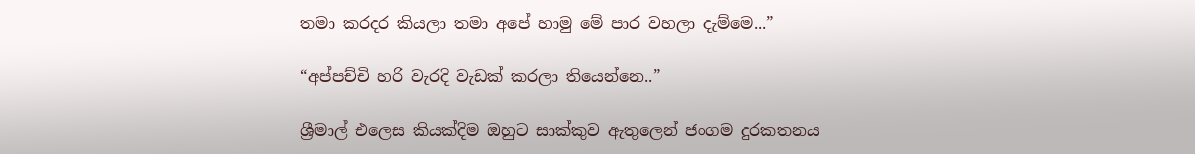තමා කරදර කියලා තමා අපේ හාමු මේ පාර වහලා දැම්මෙ...”

“අප්පච්චි හරි වැරදි වැඩක් කරලා තියෙන්නෙ..”

ශ්‍රීමාල් එලෙස කියක්දිම ඔහුට සාක්කුව ඇතුලෙන් ජංගම දුරකතනය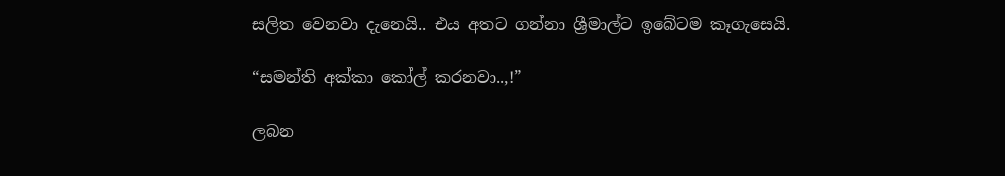සලිත වෙනවා දැනෙයි.. එය අතට ගන්නා ශ්‍රීමාල්ට ඉබේටම කෑගැසෙයි.

“සමන්ති අක්කා කෝල් කරනවා..,!”

ලබන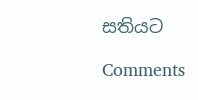සතියට

Comments